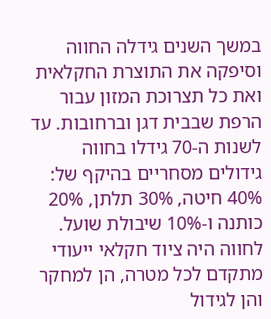במשך השנים גידלה החווה וסיפקה את התוצרת החקלאית ואת כל תצרוכת המזון עבור הרפת שבבית דגן וברחובות. עד לשנות ה-70 גידלו בחווה גידולים מסחריים בהיקף של: 40% חיטה, 30% תלתן, 20% כותנה ו-10% שיבולת שועל.
לחווה היה ציוד חקלאי ייעודי מתקדם לכל מטרה, הן למחקר והן לגידול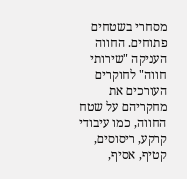מסחרי בשטחים פתוחים. החווה העניקה "שירותי חווה" לחוקרים העורכים את מחקריהם על שטח החווה, כמו עיבודי קרקע, ריסוסים, קטיף, אסיף,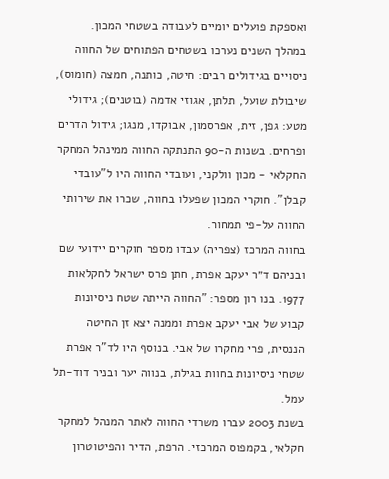ואספקת פועלים יומיים לעבודה בשטחי המכון.
במהלך השנים נערכו בשטחים הפתוחים של החווה ניסויים בגידולים רבים: חיטה, כותנה, חמצה (חומוס), שיבולת שועל, תלתן, אגוזי אדמה (בוטנים); גידולי מטע: גפן, זית, אפרסמון, אבוקדו, מנגו; גידול הדרים ופרחים. בשנות ה-90 התנתקה החווה ממינהל המחקר החקלאי - מכון וולקני, ועובדי החווה היו ל"עובדי קבלן". חוקרי המכון שפעלו בחווה, שכרו את שירותי החווה על-פי תמחור.
בחווה המרכז (צפריה) עבדו מספר חוקרים יידועי שם ובניהם ד״ר יעקב אפרת, חתן פרס ישראל לחקלאות 1977. בנו רון מספר: "החווה הייתה שטח ניסיונות קבוע של אבי יעקב אפרת וממנה יצא זן החיטה הננסית, פרי מחקרו של אבי. בנוסף היו לד"ר אפרת שטחי ניסיונות בחוות בגילת, בנווה יער ובניר דוד-תל עמל.
בשנת 2003 עברו משרדי החווה לאתר המנהל למחקר חקלאי, בקמפוס המרכזי. הרפת, הדיר והפיטוטרון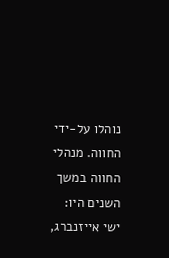נוהלו על-ידי החווה. מנהלי החווה במשך השנים היו: ישי אייזנברג,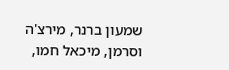שמעון ברנר, מירצ'ה וסרמן, מיכאל חמו,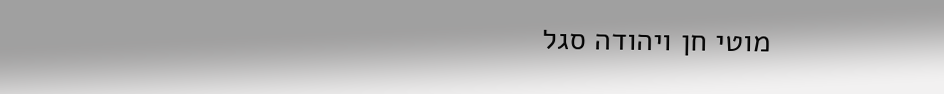מוטי חן ויהודה סגל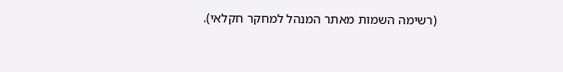(רשימה השמות מאתר המנהל למחקר חקלאי).